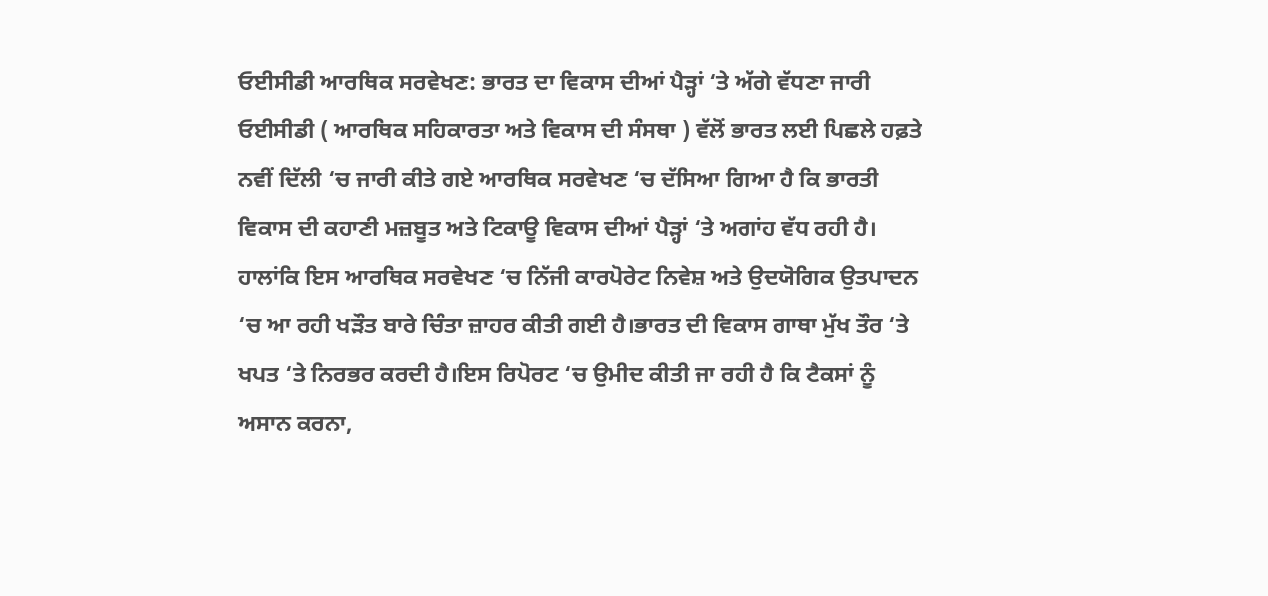ਓਈਸੀਡੀ ਆਰਥਿਕ ਸਰਵੇਖਣ: ਭਾਰਤ ਦਾ ਵਿਕਾਸ ਦੀਆਂ ਪੈੜ੍ਹਾਂ ‘ਤੇ ਅੱਗੇ ਵੱਧਣਾ ਜਾਰੀ
ਓਈਸੀਡੀ ( ਆਰਥਿਕ ਸਹਿਕਾਰਤਾ ਅਤੇ ਵਿਕਾਸ ਦੀ ਸੰਸਥਾ ) ਵੱਲੋਂ ਭਾਰਤ ਲਈ ਪਿਛਲੇ ਹਫ਼ਤੇ ਨਵੀਂ ਦਿੱਲੀ ‘ਚ ਜਾਰੀ ਕੀਤੇ ਗਏ ਆਰਥਿਕ ਸਰਵੇਖਣ ‘ਚ ਦੱਸਿਆ ਗਿਆ ਹੈ ਕਿ ਭਾਰਤੀ ਵਿਕਾਸ ਦੀ ਕਹਾਣੀ ਮਜ਼ਬੂਤ ਅਤੇ ਟਿਕਾਊ ਵਿਕਾਸ ਦੀਆਂ ਪੈੜ੍ਹਾਂ ‘ਤੇ ਅਗਾਂਹ ਵੱਧ ਰਹੀ ਹੈ। ਹਾਲਾਂਕਿ ਇਸ ਆਰਥਿਕ ਸਰਵੇਖਣ ‘ਚ ਨਿੱਜੀ ਕਾਰਪੋਰੇਟ ਨਿਵੇਸ਼ ਅਤੇ ਉਦਯੋਗਿਕ ਉਤਪਾਦਨ ‘ਚ ਆ ਰਹੀ ਖੜੌਤ ਬਾਰੇ ਚਿੰਤਾ ਜ਼ਾਹਰ ਕੀਤੀ ਗਈ ਹੈ।ਭਾਰਤ ਦੀ ਵਿਕਾਸ ਗਾਥਾ ਮੁੱਖ ਤੌਰ ‘ਤੇ ਖਪਤ ‘ਤੇ ਨਿਰਭਰ ਕਰਦੀ ਹੈ।ਇਸ ਰਿਪੋਰਟ ‘ਚ ਉਮੀਦ ਕੀਤੀ ਜਾ ਰਹੀ ਹੈ ਕਿ ਟੈਕਸਾਂ ਨੂੰ ਅਸਾਨ ਕਰਨਾ,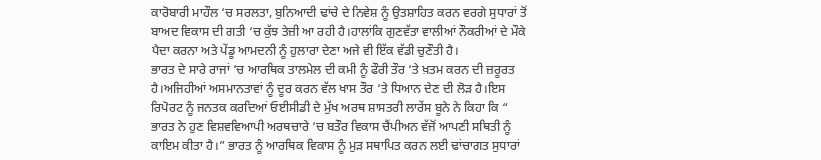ਕਾਰੋਬਾਰੀ ਮਾਹੌਲ ‘ਚ ਸਰਲਤਾ, ਬੁਨਿਆਦੀ ਢਾਂਚੇ ਦੇ ਨਿਵੇਸ਼ ਨੂੰ ਉਤਸ਼ਾਹਿਤ ਕਰਨ ਵਰਗੇ ਸੁਧਾਰਾਂ ਤੋਂ ਬਾਅਦ ਵਿਕਾਸ ਦੀ ਗਤੀ ‘ਚ ਕੁੱਝ ਤੇਜ਼ੀ ਆ ਰਹੀ ਹੈ।ਹਾਲਾਂਕਿ ਗੁਣਵੱਤਾ ਵਾਲੀਆਂ ਨੌਕਰੀਆਂ ਦੇ ਮੌਕੇ ਪੈਦਾ ਕਰਨਾ ਅਤੇ ਪੇਂਡੂ ਆਮਦਨੀ ਨੂੰ ਹੁਲਾਰਾ ਦੇਣਾ ਅਜੇ ਵੀ ਇੱਕ ਵੱਡੀ ਚੁਣੌਤੀ ਹੈ।
ਭਾਰਤ ਦੇ ਸਾਰੇ ਰਾਜਾਂ ‘ਚ ਆਰਥਿਕ ਤਾਲਮੇਲ ਦੀ ਕਮੀ ਨੂੰ ਫੌਰੀ ਤੌਰ ‘ਤੇ ਖ਼ਤਮ ਕਰਨ ਦੀ ਜ਼ਰੂਰਤ ਹੈ।ਅਜਿਹੀਆਂ ਅਸਮਾਨਤਾਵਾਂ ਨੂੰ ਦੂਰ ਕਰਨ ਵੱਲ ਖਾਸ ਤੌਰ ‘ਤੇ ਧਿਆਨ ਦੇਣ ਦੀ ਲੋੜ ਹੈ।ਇਸ ਰਿਪੋਰਟ ਨੂੰ ਜਨਤਕ ਕਰਦਿਆਂ ਓਈਸੀਡੀ ਦੇ ਮੁੱਖ ਅਰਥ ਸ਼ਾਸਤਰੀ ਲਾਰੇਂਸ ਬੂਨੇ ਨੇ ਕਿਹਾ ਕਿ “ ਭਾਰਤ ਨੇ ਹੁਣ ਵਿਸ਼ਵਵਿਆਪੀ ਅਰਥਚਾਰੇ ‘ਚ ਬਤੌਰ ਵਿਕਾਸ ਚੈਂਪੀਅਨ ਵੱਜੋਂ ਆਪਣੀ ਸਥਿਤੀ ਨੂੰ ਕਾਇਮ ਕੀਤਾ ਹੈ।” ਭਾਰਤ ਨੂੰ ਆਰਥਿਕ ਵਿਕਾਸ ਨੂੰ ਮੁੜ ਸਥਾਪਿਤ ਕਰਨ ਲਈ ਢਾਂਚਾਗਤ ਸੁਧਾਰਾਂ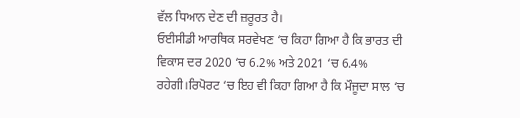ਵੱਲ ਧਿਆਨ ਦੇਣ ਦੀ ਜ਼ਰੂਰਤ ਹੈ।
ਓਈਸੀਡੀ ਆਰਥਿਕ ਸਰਵੇਖਣ ‘ਚ ਕਿਹਾ ਗਿਆ ਹੈ ਕਿ ਭਾਰਤ ਦੀ ਵਿਕਾਸ ਦਰ 2020 ‘ਚ 6.2% ਅਤੇ 2021 ‘ਚ 6.4% ਰਹੇਗੀ।ਰਿਪੋਰਟ ‘ਚ ਇਹ ਵੀ ਕਿਹਾ ਗਿਆ ਹੈ ਕਿ ਮੌਜੂਦਾ ਸਾਲ ‘ਚ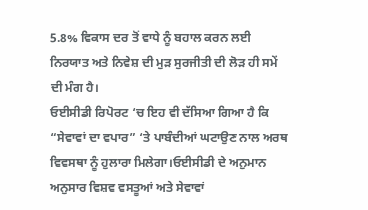5.8% ਵਿਕਾਸ ਦਰ ਤੋਂ ਵਾਧੇ ਨੂੰ ਬਹਾਲ ਕਰਨ ਲਈ ਨਿਰਯਾਤ ਅਤੇ ਨਿਵੇਸ਼ ਦੀ ਮੁੜ ਸੁਰਜੀਤੀ ਦੀ ਲੋੜ ਹੀ ਸਮੇਂ ਦੀ ਮੰਗ ਹੈ।
ਓਈਸੀਡੀ ਰਿਪੋਰਟ ‘ਚ ਇਹ ਵੀ ਦੱਸਿਆ ਗਿਆ ਹੈ ਕਿ “ਸੇਵਾਵਾਂ ਦਾ ਵਪਾਰ” ‘ਤੇ ਪਾਬੰਦੀਆਂ ਘਟਾਉਣ ਨਾਲ ਅਰਥ ਵਿਵਸਥਾ ਨੂੰ ਹੁਲਾਰਾ ਮਿਲੇਗਾ।ਓਈਸੀਡੀ ਦੇ ਅਨੁਮਾਨ ਅਨੁਸਾਰ ਵਿਸ਼ਵ ਵਸਤੂਆਂ ਅਤੇ ਸੇਵਾਵਾਂ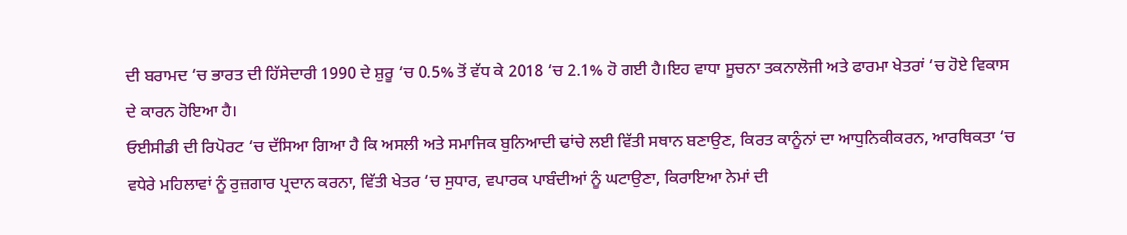ਦੀ ਬਰਾਮਦ ‘ਚ ਭਾਰਤ ਦੀ ਹਿੱਸੇਦਾਰੀ 1990 ਦੇ ਸ਼ੁਰੂ ‘ਚ 0.5% ਤੋਂ ਵੱਧ ਕੇ 2018 ‘ਚ 2.1% ਹੋ ਗਈ ਹੈ।ਇਹ ਵਾਧਾ ਸੂਚਨਾ ਤਕਨਾਲੋਜੀ ਅਤੇ ਫਾਰਮਾ ਖੇਤਰਾਂ ‘ਚ ਹੋਏ ਵਿਕਾਸ ਦੇ ਕਾਰਨ ਹੋਇਆ ਹੈ।
ਓਈਸੀਡੀ ਦੀ ਰਿਪੋਰਟ ‘ਚ ਦੱਸਿਆ ਗਿਆ ਹੈ ਕਿ ਅਸਲੀ ਅਤੇ ਸਮਾਜਿਕ ਬੁਨਿਆਦੀ ਢਾਂਚੇ ਲਈ ਵਿੱਤੀ ਸਥਾਨ ਬਣਾਉਣ, ਕਿਰਤ ਕਾਨੂੰਨਾਂ ਦਾ ਆਧੁਨਿਕੀਕਰਨ, ਆਰਥਿਕਤਾ ‘ਚ ਵਧੇਰੇ ਮਹਿਲਾਵਾਂ ਨੂੰ ਰੁਜ਼ਗਾਰ ਪ੍ਰਦਾਨ ਕਰਨਾ, ਵਿੱਤੀ ਖੇਤਰ ‘ਚ ਸੁਧਾਰ, ਵਪਾਰਕ ਪਾਬੰਦੀਆਂ ਨੂੰ ਘਟਾਉਣਾ, ਕਿਰਾਇਆ ਨੇਮਾਂ ਦੀ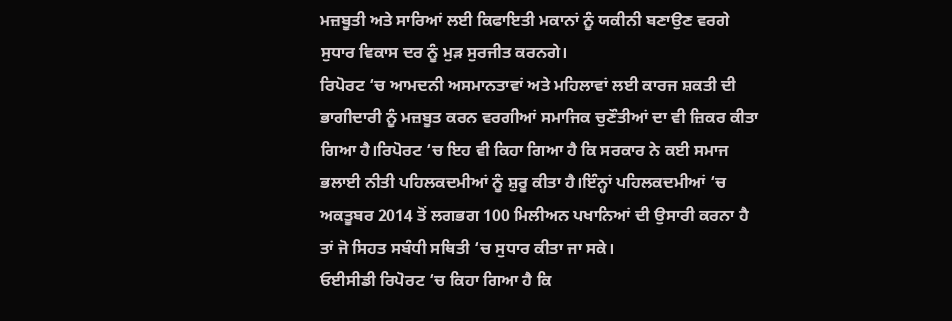ਮਜ਼ਬੂਤੀ ਅਤੇ ਸਾਰਿਆਂ ਲਈ ਕਿਫਾਇਤੀ ਮਕਾਨਾਂ ਨੂੰ ਯਕੀਨੀ ਬਣਾਉਣ ਵਰਗੇ ਸੁਧਾਰ ਵਿਕਾਸ ਦਰ ਨੂੰ ਮੁੜ ਸੁਰਜੀਤ ਕਰਨਗੇ।
ਰਿਪੋਰਟ ‘ਚ ਆਮਦਨੀ ਅਸਮਾਨਤਾਵਾਂ ਅਤੇ ਮਹਿਲਾਵਾਂ ਲਈ ਕਾਰਜ ਸ਼ਕਤੀ ਦੀ ਭਾਗੀਦਾਰੀ ਨੂੰ ਮਜ਼ਬੂਤ ਕਰਨ ਵਰਗੀਆਂ ਸਮਾਜਿਕ ਚੁਣੌਤੀਆਂ ਦਾ ਵੀ ਜ਼ਿਕਰ ਕੀਤਾ ਗਿਆ ਹੈ।ਰਿਪੋਰਟ ‘ਚ ਇਹ ਵੀ ਕਿਹਾ ਗਿਆ ਹੈ ਕਿ ਸਰਕਾਰ ਨੇ ਕਈ ਸਮਾਜ ਭਲਾਈ ਨੀਤੀ ਪਹਿਲਕਦਮੀਆਂ ਨੂੰ ਸ਼ੁਰੂ ਕੀਤਾ ਹੈ।ਇੰਨ੍ਹਾਂ ਪਹਿਲਕਦਮੀਆਂ ‘ਚ ਅਕਤੂਬਰ 2014 ਤੋਂ ਲਗਭਗ 100 ਮਿਲੀਅਨ ਪਖਾਨਿਆਂ ਦੀ ਉਸਾਰੀ ਕਰਨਾ ਹੈ ਤਾਂ ਜੋ ਸਿਹਤ ਸਬੰਧੀ ਸਥਿਤੀ ‘ਚ ਸੁਧਾਰ ਕੀਤਾ ਜਾ ਸਕੇ।
ਓਈਸੀਡੀ ਰਿਪੋਰਟ ‘ਚ ਕਿਹਾ ਗਿਆ ਹੈ ਕਿ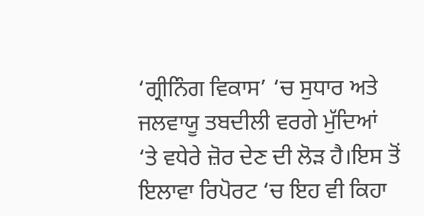‘ਗ੍ਰੀਨਿੰਗ ਵਿਕਾਸ’ ‘ਚ ਸੁਧਾਰ ਅਤੇ ਜਲਵਾਯੂ ਤਬਦੀਲੀ ਵਰਗੇ ਮੁੱਦਿਆਂ ‘ਤੇ ਵਧੇਰੇ ਜ਼ੋਰ ਦੇਣ ਦੀ ਲੋੜ ਹੈ।ਇਸ ਤੋਂ ਇਲਾਵਾ ਰਿਪੋਰਟ ‘ਚ ਇਹ ਵੀ ਕਿਹਾ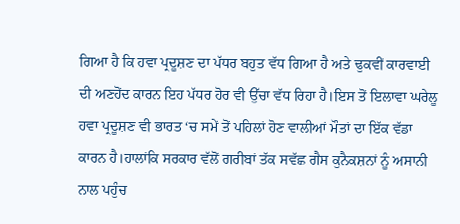ਗਿਆ ਹੈ ਕਿ ਹਵਾ ਪ੍ਰਦੂਸ਼ਣ ਦਾ ਪੱਧਰ ਬਹੁਤ ਵੱਧ ਗਿਆ ਹੈ ਅਤੇ ਢੁਕਵੀਂ ਕਾਰਵਾਈ ਦੀ ਅਣਹੋਂਦ ਕਾਰਨ ਇਹ ਪੱਧਰ ਹੋਰ ਵੀ ਉੱਚਾ ਵੱਧ ਰਿਹਾ ਹੈ।ਇਸ ਤੋਂ ਇਲਾਵਾ ਘਰੇਲੂ ਹਵਾ ਪ੍ਰਦੂਸ਼ਣ ਵੀ ਭਾਰਤ ‘ਚ ਸਮੇਂ ਤੋਂ ਪਹਿਲਾਂ ਹੋਣ ਵਾਲੀਆਂ ਮੌਤਾਂ ਦਾ ਇੱਕ ਵੱਡਾ ਕਾਰਨ ਹੈ।ਹਾਲਾਂਕਿ ਸਰਕਾਰ ਵੱਲੋਂ ਗਰੀਬਾਂ ਤੱਕ ਸਵੱਛ ਗੈਸ ਕੁਨੈਕਸ਼ਨਾਂ ਨੂੰ ਅਸਾਨੀ ਨਾਲ ਪਹੁੰਚ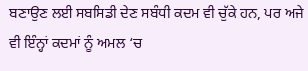ਬਣਾਉਣ ਲਈ ਸਬਸਿਡੀ ਦੇਣ ਸਬੰਧੀ ਕਦਮ ਵੀ ਚੁੱਕੇ ਹਨ, ਪਰ ਅਜੇ ਵੀ ਇੰਨ੍ਹਾਂ ਕਦਮਾਂ ਨੂੰ ਅਮਲ ‘ਚ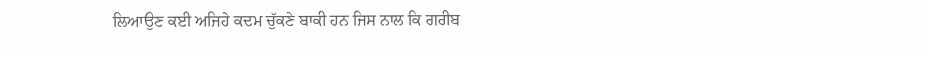ਲਿਆਉਣ ਕਈ ਅਜਿਹੇ ਕਦਮ ਚੁੱਕਣੇ ਬਾਕੀ ਹਨ ਜਿਸ ਨਾਲ ਕਿ ਗਰੀਬ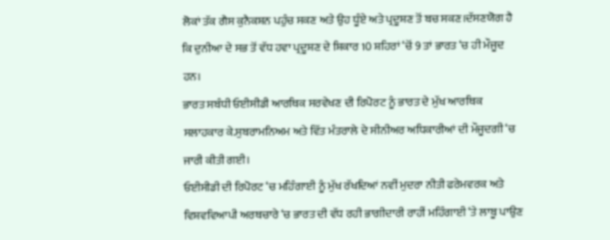ਲੋਕਾਂ ਤੱਕ ਗੈਸ ਕੁਨੈਕਸ਼ਨ ਪਹੁੰਚ ਸਕਣ ਅਤੇ ਉਹ ਧੂੰਏ ਅਤੇ ਪ੍ਰਦੂਸ਼ਣ ਤੋਂ ਬਚ ਸਕਣ।ਦੱਸਣਯੋਗ ਹੈ ਕਿ ਦੁਨੀਆ ਦੇ ਸਭ ਤੋਂ ਵੱਧ ਹਵਾ ਪ੍ਰਦੂਸ਼ਣ ਦੇ ਸ਼ਿਕਾਰ 10 ਸ਼ਹਿਰਾਂ ‘ਚੋਂ 9 ਤਾਂ ਭਾਰਤ ‘ਚ ਹੀ ਮੌਜੂਦ ਹਨ।
ਭਾਰਤ ਸਬੰਧੀ ਓਈਸੀਡੀ ਆਰਥਿਕ ਸਰਵੇਖਣ ਦੀ ਰਿਪੋਰਟ ਨੂੰ ਭਾਰਤ ਦੇ ਮੁੱਖ ਆਰਥਿਕ ਸਲਾਹਕਾਰ ਕੇ.ਸੁਬਰਾਮਨਿਅਮ ਅਤੇ ਵਿੱਤ ਮੰਤਰਾਲੇ ਦੇ ਸੀਨੀਅਰ ਅਧਿਕਾਰੀਆਂ ਦੀ ਮੌਜੂਦਗੀ ‘ਚ ਜਾਰੀ ਕੀਤੀ ਗਈ।
ਓਈਸੀਡੀ ਦੀ ਰਿਪੋਰਟ ‘ਚ ਮਹਿੰਗਾਈ ਨੂੰ ਮੁੱਖ ਰੱਖਦਿਆਂ ਨਵੀਂ ਮੁਦਰਾ ਨੀਤੀ ਫਰੇਮਵਰਕ ਅਤੇ ਵਿਸ਼ਵਵਿਆਪੀ ਅਰਥਚਾਰੇ ‘ਚ ਭਾਰਤ ਦੀ ਵੱਧ ਰਹੀ ਭਾਗੀਦਾਰੀ ਰਾਹੀਂ ਮਹਿੰਗਾਈ ‘ਤੇ ਲਾਬੂ ਪਾਉਣ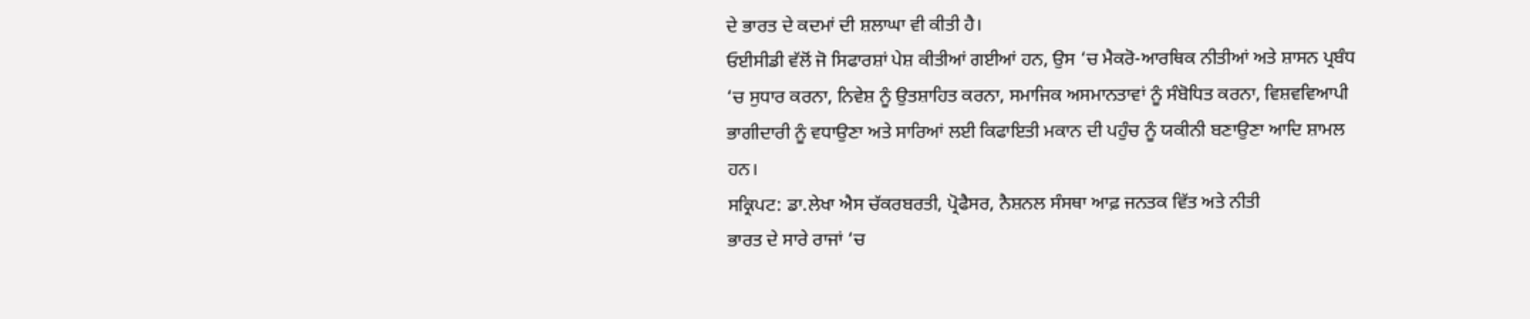ਦੇ ਭਾਰਤ ਦੇ ਕਦਮਾਂ ਦੀ ਸ਼ਲਾਘਾ ਵੀ ਕੀਤੀ ਹੈ।
ਓਈਸੀਡੀ ਵੱਲੋਂ ਜੋ ਸਿਫਾਰਸ਼ਾਂ ਪੇਸ਼ ਕੀਤੀਆਂ ਗਈਆਂ ਹਨ, ਉਸ ‘ਚ ਮੈਕਰੋ-ਆਰਥਿਕ ਨੀਤੀਆਂ ਅਤੇ ਸ਼ਾਸਨ ਪ੍ਰਬੰਧ ‘ਚ ਸੁਧਾਰ ਕਰਨਾ, ਨਿਵੇਸ਼ ਨੂੰ ਉਤਸ਼ਾਹਿਤ ਕਰਨਾ, ਸਮਾਜਿਕ ਅਸਮਾਨਤਾਵਾਂ ਨੂੰ ਸੰਬੋਧਿਤ ਕਰਨਾ, ਵਿਸ਼ਵਵਿਆਪੀ ਭਾਗੀਦਾਰੀ ਨੂੰ ਵਧਾਉਣਾ ਅਤੇ ਸਾਰਿਆਂ ਲਈ ਕਿਫਾਇਤੀ ਮਕਾਨ ਦੀ ਪਹੁੰਚ ਨੂੰ ਯਕੀਨੀ ਬਣਾਉਣਾ ਆਦਿ ਸ਼ਾਮਲ ਹਨ।
ਸਕ੍ਰਿਪਟ: ਡਾ.ਲੇਖਾ ਐਸ ਚੱਕਰਬਰਤੀ, ਪ੍ਰੋਫੈਸਰ, ਨੈਸ਼ਨਲ ਸੰਸਥਾ ਆਫ਼ ਜਨਤਕ ਵਿੱਤ ਅਤੇ ਨੀਤੀ
ਭਾਰਤ ਦੇ ਸਾਰੇ ਰਾਜਾਂ ‘ਚ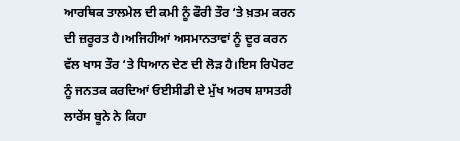ਆਰਥਿਕ ਤਾਲਮੇਲ ਦੀ ਕਮੀ ਨੂੰ ਫੌਰੀ ਤੌਰ ‘ਤੇ ਖ਼ਤਮ ਕਰਨ ਦੀ ਜ਼ਰੂਰਤ ਹੈ।ਅਜਿਹੀਆਂ ਅਸਮਾਨਤਾਵਾਂ ਨੂੰ ਦੂਰ ਕਰਨ ਵੱਲ ਖਾਸ ਤੌਰ ‘ਤੇ ਧਿਆਨ ਦੇਣ ਦੀ ਲੋੜ ਹੈ।ਇਸ ਰਿਪੋਰਟ ਨੂੰ ਜਨਤਕ ਕਰਦਿਆਂ ਓਈਸੀਡੀ ਦੇ ਮੁੱਖ ਅਰਥ ਸ਼ਾਸਤਰੀ ਲਾਰੇਂਸ ਬੂਨੇ ਨੇ ਕਿਹਾ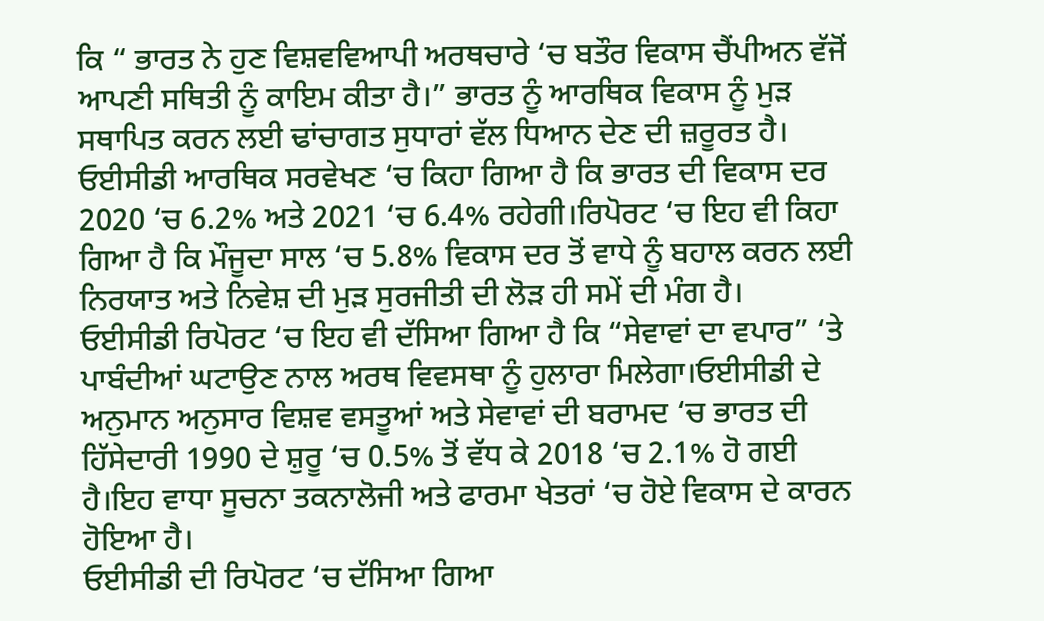ਕਿ “ ਭਾਰਤ ਨੇ ਹੁਣ ਵਿਸ਼ਵਵਿਆਪੀ ਅਰਥਚਾਰੇ ‘ਚ ਬਤੌਰ ਵਿਕਾਸ ਚੈਂਪੀਅਨ ਵੱਜੋਂ ਆਪਣੀ ਸਥਿਤੀ ਨੂੰ ਕਾਇਮ ਕੀਤਾ ਹੈ।” ਭਾਰਤ ਨੂੰ ਆਰਥਿਕ ਵਿਕਾਸ ਨੂੰ ਮੁੜ ਸਥਾਪਿਤ ਕਰਨ ਲਈ ਢਾਂਚਾਗਤ ਸੁਧਾਰਾਂ ਵੱਲ ਧਿਆਨ ਦੇਣ ਦੀ ਜ਼ਰੂਰਤ ਹੈ।
ਓਈਸੀਡੀ ਆਰਥਿਕ ਸਰਵੇਖਣ ‘ਚ ਕਿਹਾ ਗਿਆ ਹੈ ਕਿ ਭਾਰਤ ਦੀ ਵਿਕਾਸ ਦਰ 2020 ‘ਚ 6.2% ਅਤੇ 2021 ‘ਚ 6.4% ਰਹੇਗੀ।ਰਿਪੋਰਟ ‘ਚ ਇਹ ਵੀ ਕਿਹਾ ਗਿਆ ਹੈ ਕਿ ਮੌਜੂਦਾ ਸਾਲ ‘ਚ 5.8% ਵਿਕਾਸ ਦਰ ਤੋਂ ਵਾਧੇ ਨੂੰ ਬਹਾਲ ਕਰਨ ਲਈ ਨਿਰਯਾਤ ਅਤੇ ਨਿਵੇਸ਼ ਦੀ ਮੁੜ ਸੁਰਜੀਤੀ ਦੀ ਲੋੜ ਹੀ ਸਮੇਂ ਦੀ ਮੰਗ ਹੈ।
ਓਈਸੀਡੀ ਰਿਪੋਰਟ ‘ਚ ਇਹ ਵੀ ਦੱਸਿਆ ਗਿਆ ਹੈ ਕਿ “ਸੇਵਾਵਾਂ ਦਾ ਵਪਾਰ” ‘ਤੇ ਪਾਬੰਦੀਆਂ ਘਟਾਉਣ ਨਾਲ ਅਰਥ ਵਿਵਸਥਾ ਨੂੰ ਹੁਲਾਰਾ ਮਿਲੇਗਾ।ਓਈਸੀਡੀ ਦੇ ਅਨੁਮਾਨ ਅਨੁਸਾਰ ਵਿਸ਼ਵ ਵਸਤੂਆਂ ਅਤੇ ਸੇਵਾਵਾਂ ਦੀ ਬਰਾਮਦ ‘ਚ ਭਾਰਤ ਦੀ ਹਿੱਸੇਦਾਰੀ 1990 ਦੇ ਸ਼ੁਰੂ ‘ਚ 0.5% ਤੋਂ ਵੱਧ ਕੇ 2018 ‘ਚ 2.1% ਹੋ ਗਈ ਹੈ।ਇਹ ਵਾਧਾ ਸੂਚਨਾ ਤਕਨਾਲੋਜੀ ਅਤੇ ਫਾਰਮਾ ਖੇਤਰਾਂ ‘ਚ ਹੋਏ ਵਿਕਾਸ ਦੇ ਕਾਰਨ ਹੋਇਆ ਹੈ।
ਓਈਸੀਡੀ ਦੀ ਰਿਪੋਰਟ ‘ਚ ਦੱਸਿਆ ਗਿਆ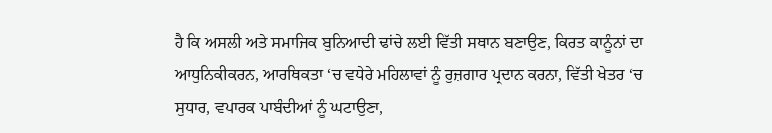ਹੈ ਕਿ ਅਸਲੀ ਅਤੇ ਸਮਾਜਿਕ ਬੁਨਿਆਦੀ ਢਾਂਚੇ ਲਈ ਵਿੱਤੀ ਸਥਾਨ ਬਣਾਉਣ, ਕਿਰਤ ਕਾਨੂੰਨਾਂ ਦਾ ਆਧੁਨਿਕੀਕਰਨ, ਆਰਥਿਕਤਾ ‘ਚ ਵਧੇਰੇ ਮਹਿਲਾਵਾਂ ਨੂੰ ਰੁਜ਼ਗਾਰ ਪ੍ਰਦਾਨ ਕਰਨਾ, ਵਿੱਤੀ ਖੇਤਰ ‘ਚ ਸੁਧਾਰ, ਵਪਾਰਕ ਪਾਬੰਦੀਆਂ ਨੂੰ ਘਟਾਉਣਾ,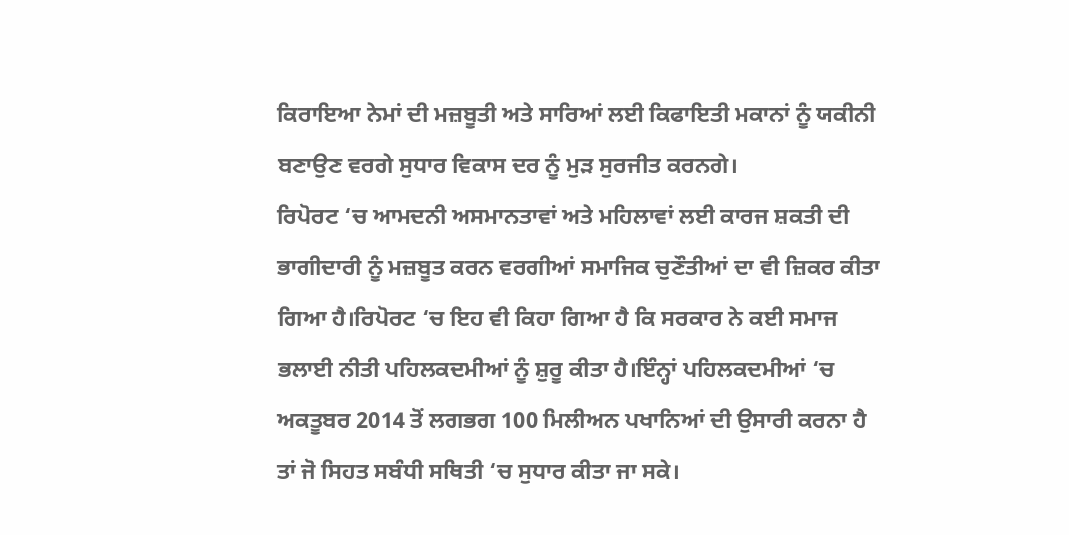ਕਿਰਾਇਆ ਨੇਮਾਂ ਦੀ ਮਜ਼ਬੂਤੀ ਅਤੇ ਸਾਰਿਆਂ ਲਈ ਕਿਫਾਇਤੀ ਮਕਾਨਾਂ ਨੂੰ ਯਕੀਨੀ ਬਣਾਉਣ ਵਰਗੇ ਸੁਧਾਰ ਵਿਕਾਸ ਦਰ ਨੂੰ ਮੁੜ ਸੁਰਜੀਤ ਕਰਨਗੇ।
ਰਿਪੋਰਟ ‘ਚ ਆਮਦਨੀ ਅਸਮਾਨਤਾਵਾਂ ਅਤੇ ਮਹਿਲਾਵਾਂ ਲਈ ਕਾਰਜ ਸ਼ਕਤੀ ਦੀ ਭਾਗੀਦਾਰੀ ਨੂੰ ਮਜ਼ਬੂਤ ਕਰਨ ਵਰਗੀਆਂ ਸਮਾਜਿਕ ਚੁਣੌਤੀਆਂ ਦਾ ਵੀ ਜ਼ਿਕਰ ਕੀਤਾ ਗਿਆ ਹੈ।ਰਿਪੋਰਟ ‘ਚ ਇਹ ਵੀ ਕਿਹਾ ਗਿਆ ਹੈ ਕਿ ਸਰਕਾਰ ਨੇ ਕਈ ਸਮਾਜ ਭਲਾਈ ਨੀਤੀ ਪਹਿਲਕਦਮੀਆਂ ਨੂੰ ਸ਼ੁਰੂ ਕੀਤਾ ਹੈ।ਇੰਨ੍ਹਾਂ ਪਹਿਲਕਦਮੀਆਂ ‘ਚ ਅਕਤੂਬਰ 2014 ਤੋਂ ਲਗਭਗ 100 ਮਿਲੀਅਨ ਪਖਾਨਿਆਂ ਦੀ ਉਸਾਰੀ ਕਰਨਾ ਹੈ ਤਾਂ ਜੋ ਸਿਹਤ ਸਬੰਧੀ ਸਥਿਤੀ ‘ਚ ਸੁਧਾਰ ਕੀਤਾ ਜਾ ਸਕੇ।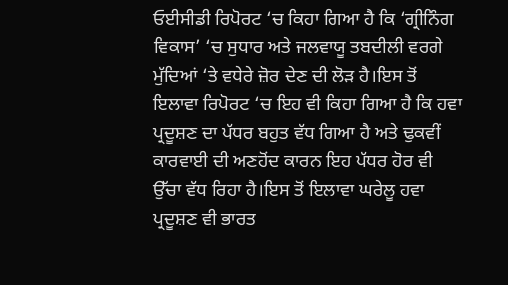ਓਈਸੀਡੀ ਰਿਪੋਰਟ ‘ਚ ਕਿਹਾ ਗਿਆ ਹੈ ਕਿ ‘ਗ੍ਰੀਨਿੰਗ ਵਿਕਾਸ’ ‘ਚ ਸੁਧਾਰ ਅਤੇ ਜਲਵਾਯੂ ਤਬਦੀਲੀ ਵਰਗੇ ਮੁੱਦਿਆਂ ‘ਤੇ ਵਧੇਰੇ ਜ਼ੋਰ ਦੇਣ ਦੀ ਲੋੜ ਹੈ।ਇਸ ਤੋਂ ਇਲਾਵਾ ਰਿਪੋਰਟ ‘ਚ ਇਹ ਵੀ ਕਿਹਾ ਗਿਆ ਹੈ ਕਿ ਹਵਾ ਪ੍ਰਦੂਸ਼ਣ ਦਾ ਪੱਧਰ ਬਹੁਤ ਵੱਧ ਗਿਆ ਹੈ ਅਤੇ ਢੁਕਵੀਂ ਕਾਰਵਾਈ ਦੀ ਅਣਹੋਂਦ ਕਾਰਨ ਇਹ ਪੱਧਰ ਹੋਰ ਵੀ ਉੱਚਾ ਵੱਧ ਰਿਹਾ ਹੈ।ਇਸ ਤੋਂ ਇਲਾਵਾ ਘਰੇਲੂ ਹਵਾ ਪ੍ਰਦੂਸ਼ਣ ਵੀ ਭਾਰਤ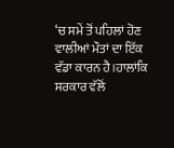‘ਚ ਸਮੇਂ ਤੋਂ ਪਹਿਲਾਂ ਹੋਣ ਵਾਲੀਆਂ ਮੌਤਾਂ ਦਾ ਇੱਕ ਵੱਡਾ ਕਾਰਨ ਹੈ।ਹਾਲਾਂਕਿ ਸਰਕਾਰ ਵੱਲੋਂ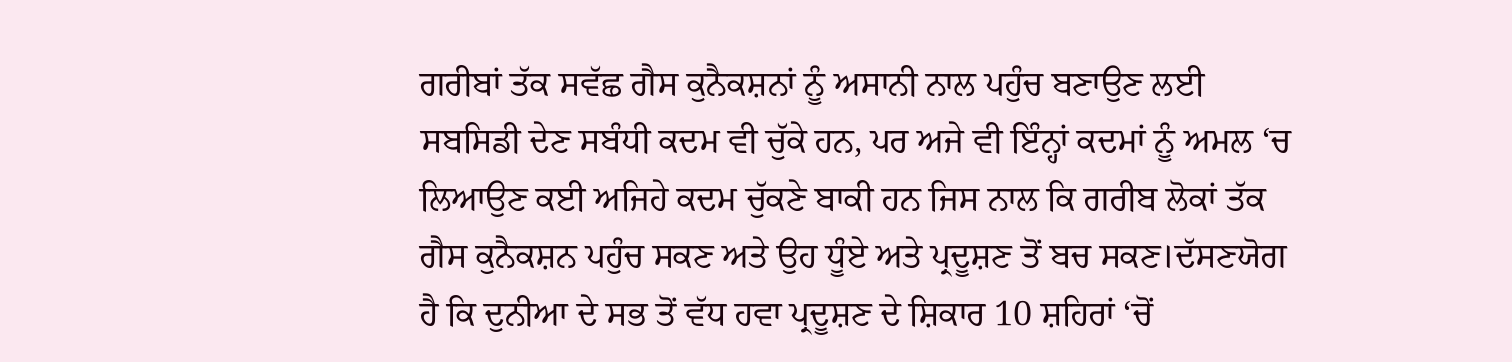ਗਰੀਬਾਂ ਤੱਕ ਸਵੱਛ ਗੈਸ ਕੁਨੈਕਸ਼ਨਾਂ ਨੂੰ ਅਸਾਨੀ ਨਾਲ ਪਹੁੰਚ ਬਣਾਉਣ ਲਈ ਸਬਸਿਡੀ ਦੇਣ ਸਬੰਧੀ ਕਦਮ ਵੀ ਚੁੱਕੇ ਹਨ, ਪਰ ਅਜੇ ਵੀ ਇੰਨ੍ਹਾਂ ਕਦਮਾਂ ਨੂੰ ਅਮਲ ‘ਚ ਲਿਆਉਣ ਕਈ ਅਜਿਹੇ ਕਦਮ ਚੁੱਕਣੇ ਬਾਕੀ ਹਨ ਜਿਸ ਨਾਲ ਕਿ ਗਰੀਬ ਲੋਕਾਂ ਤੱਕ ਗੈਸ ਕੁਨੈਕਸ਼ਨ ਪਹੁੰਚ ਸਕਣ ਅਤੇ ਉਹ ਧੂੰਏ ਅਤੇ ਪ੍ਰਦੂਸ਼ਣ ਤੋਂ ਬਚ ਸਕਣ।ਦੱਸਣਯੋਗ ਹੈ ਕਿ ਦੁਨੀਆ ਦੇ ਸਭ ਤੋਂ ਵੱਧ ਹਵਾ ਪ੍ਰਦੂਸ਼ਣ ਦੇ ਸ਼ਿਕਾਰ 10 ਸ਼ਹਿਰਾਂ ‘ਚੋਂ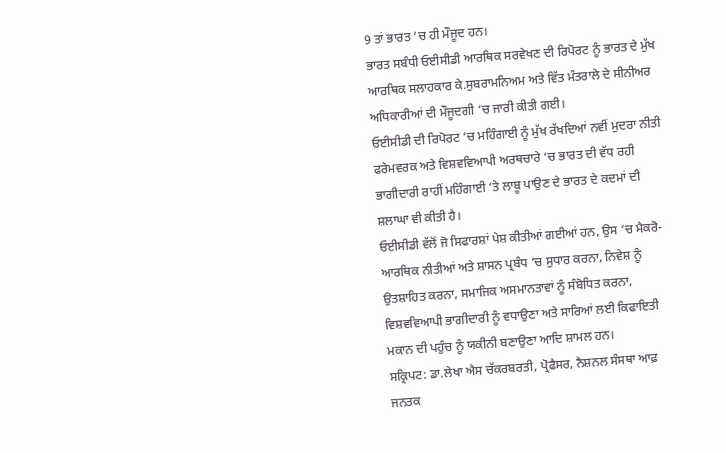9 ਤਾਂ ਭਾਰਤ ‘ਚ ਹੀ ਮੌਜੂਦ ਹਨ।
ਭਾਰਤ ਸਬੰਧੀ ਓਈਸੀਡੀ ਆਰਥਿਕ ਸਰਵੇਖਣ ਦੀ ਰਿਪੋਰਟ ਨੂੰ ਭਾਰਤ ਦੇ ਮੁੱਖ ਆਰਥਿਕ ਸਲਾਹਕਾਰ ਕੇ.ਸੁਬਰਾਮਨਿਅਮ ਅਤੇ ਵਿੱਤ ਮੰਤਰਾਲੇ ਦੇ ਸੀਨੀਅਰ ਅਧਿਕਾਰੀਆਂ ਦੀ ਮੌਜੂਦਗੀ ‘ਚ ਜਾਰੀ ਕੀਤੀ ਗਈ।
ਓਈਸੀਡੀ ਦੀ ਰਿਪੋਰਟ ‘ਚ ਮਹਿੰਗਾਈ ਨੂੰ ਮੁੱਖ ਰੱਖਦਿਆਂ ਨਵੀਂ ਮੁਦਰਾ ਨੀਤੀ ਫਰੇਮਵਰਕ ਅਤੇ ਵਿਸ਼ਵਵਿਆਪੀ ਅਰਥਚਾਰੇ ‘ਚ ਭਾਰਤ ਦੀ ਵੱਧ ਰਹੀ ਭਾਗੀਦਾਰੀ ਰਾਹੀਂ ਮਹਿੰਗਾਈ ‘ਤੇ ਲਾਬੂ ਪਾਉਣ ਦੇ ਭਾਰਤ ਦੇ ਕਦਮਾਂ ਦੀ ਸ਼ਲਾਘਾ ਵੀ ਕੀਤੀ ਹੈ।
ਓਈਸੀਡੀ ਵੱਲੋਂ ਜੋ ਸਿਫਾਰਸ਼ਾਂ ਪੇਸ਼ ਕੀਤੀਆਂ ਗਈਆਂ ਹਨ, ਉਸ ‘ਚ ਮੈਕਰੋ-ਆਰਥਿਕ ਨੀਤੀਆਂ ਅਤੇ ਸ਼ਾਸਨ ਪ੍ਰਬੰਧ ‘ਚ ਸੁਧਾਰ ਕਰਨਾ, ਨਿਵੇਸ਼ ਨੂੰ ਉਤਸ਼ਾਹਿਤ ਕਰਨਾ, ਸਮਾਜਿਕ ਅਸਮਾਨਤਾਵਾਂ ਨੂੰ ਸੰਬੋਧਿਤ ਕਰਨਾ, ਵਿਸ਼ਵਵਿਆਪੀ ਭਾਗੀਦਾਰੀ ਨੂੰ ਵਧਾਉਣਾ ਅਤੇ ਸਾਰਿਆਂ ਲਈ ਕਿਫਾਇਤੀ ਮਕਾਨ ਦੀ ਪਹੁੰਚ ਨੂੰ ਯਕੀਨੀ ਬਣਾਉਣਾ ਆਦਿ ਸ਼ਾਮਲ ਹਨ।
ਸਕ੍ਰਿਪਟ: ਡਾ.ਲੇਖਾ ਐਸ ਚੱਕਰਬਰਤੀ, ਪ੍ਰੋਫੈਸਰ, ਨੈਸ਼ਨਲ ਸੰਸਥਾ ਆਫ਼ ਜਨਤਕ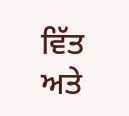ਵਿੱਤ ਅਤੇ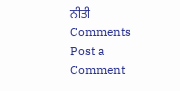ਨੀਤੀ
Comments
Post a Comment